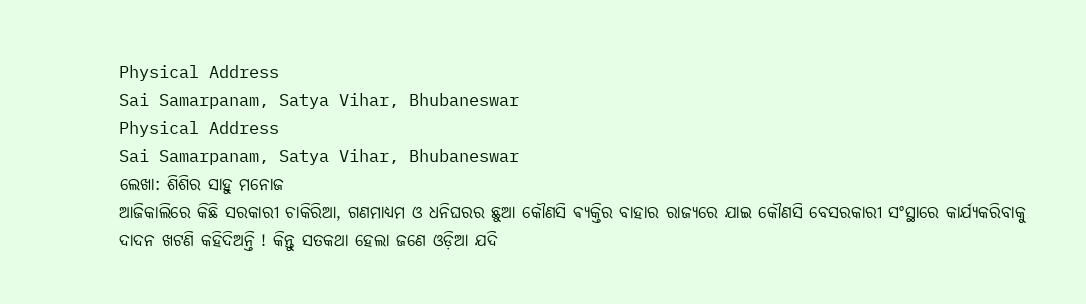Physical Address
Sai Samarpanam, Satya Vihar, Bhubaneswar
Physical Address
Sai Samarpanam, Satya Vihar, Bhubaneswar
ଲେଖା: ଶିଶିର ସାହୁ ମନୋଜ
ଆଜିକାଲିରେ କିଛି ସରକାରୀ ଚାକିରିଆ, ଗଣମାଧ୍ଯମ ଓ ଧନିଘରର ଛୁଆ କୌଣସି ଵ୍ଯକ୍ତିର ବାହାର ରାଜ୍ଯରେ ଯାଇ କୌଣସି ବେସରକାରୀ ସଂସ୍ଥାରେ କାର୍ଯ୍ଯକରିବାକୁ ଦାଦନ ଖଟଣି କହିଦିଅନ୍ତି ! କିନ୍ତୁ ସତକଥା ହେଲା ଜଣେ ଓଡ଼ିଆ ଯଦି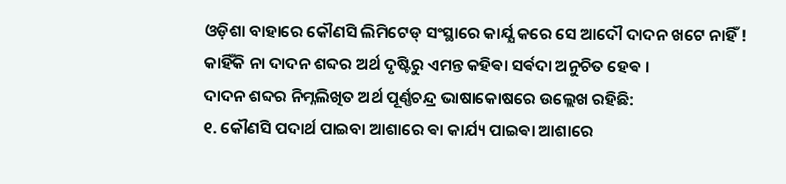ଓଡ଼ିଶା ବାହାରେ କୌଣସି ଲିମିଟେଡ୍ ସଂସ୍ଥାରେ କାର୍ଯ୍ଯ କରେ ସେ ଆଦୌ ଦାଦନ ଖଟେ ନାହିଁ ! କାହିଁକି ନା ଦାଦନ ଶବ୍ଦର ଅର୍ଥ ଦୃଷ୍ଟିରୁ ଏମନ୍ତ କହିଵା ସର୍ଵଦା ଅନୁଚିତ ହେଵ ।
ଦାଦନ ଶବ୍ଦର ନିମ୍ନଲିଖିତ ଅର୍ଥ ପୂର୍ଣ୍ଣଚନ୍ଦ୍ର ଭାଷାକୋଷରେ ଉଲ୍ଲେଖ ରହିଛି:
୧. କୌଣସି ପଦାର୍ଥ ପାଇବା ଆଶାରେ ଵା କାର୍ଯ୍ୟ ପାଇଵା ଆଶାରେ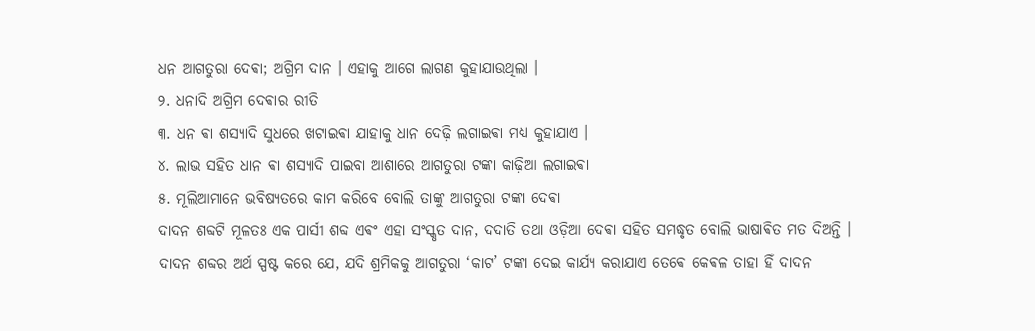ଧନ ଆଗତୁରା ଦେଵା; ଅଗ୍ରିମ ଦାନ । ଏହାକୁ ଆଗେ ଲାଗଣ କୁହାଯାଉଥିଲା ।
୨. ଧନାଦି ଅଗ୍ରିମ ଦେଵାର ରୀତି
୩. ଧନ ଵା ଶସ୍ଯାଦି ସୁଧରେ ଖଟାଇଵା ଯାହାକୁ ଧାନ ଦେଢ଼ି ଲଗାଇଵା ମଧ୍ୟ କୁହାଯାଏ ।
୪. ଲାଭ ସହିତ ଧାନ ଵା ଶସ୍ଯାଦି ପାଇବା ଆଶାରେ ଆଗତୁରା ଟଙ୍କା କାଢ଼ିଆ ଲଗାଇଵା
୫. ମୂଲିଆମାନେ ଭବିଷ୍ଯତରେ କାମ କରିବେ ବୋଲି ତାଙ୍କୁ ଆଗତୁରା ଟଙ୍କା ଦେଵା
ଦାଦନ ଶବ୍ଦଟି ମୂଳତଃ ଏକ ପାର୍ସୀ ଶବ୍ଦ ଏଵଂ ଏହା ସଂସ୍କୃତ ଦାନ, ଦଦାତି ତଥା ଓଡ଼ିଆ ଦେଵା ସହିତ ସମଦ୍ଧୃତ ବୋଲି ଭାଷାଵିତ ମତ ଦିଅନ୍ତି ।
ଦାଦନ ଶବ୍ଦର ଅର୍ଥ ସ୍ପଷ୍ଟ କରେ ଯେ, ଯଦି ଶ୍ରମିକକୁ ଆଗତୁରା ‘କାଟ’ ଟଙ୍କା ଦେଇ କାର୍ଯ୍ଯ କରାଯାଏ ତେଵେ କେଵଳ ତାହା ହିଁ ଦାଦନ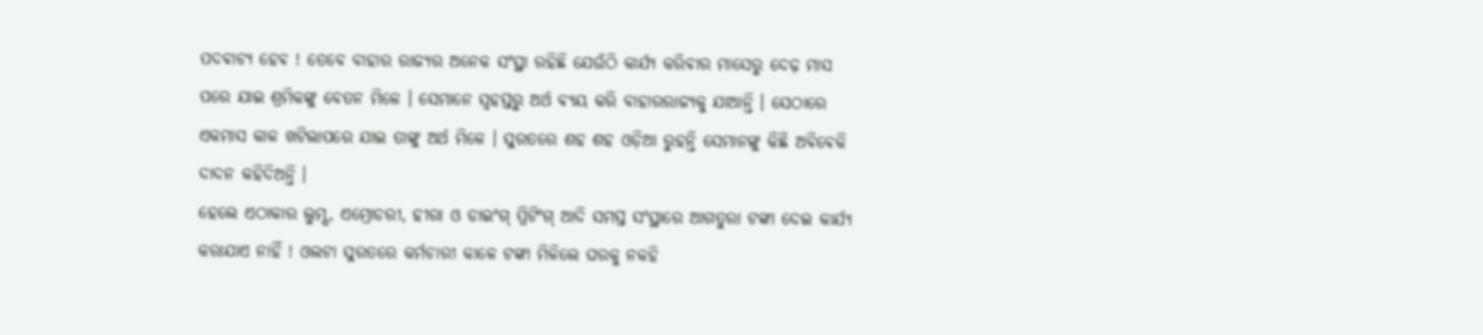ପଦଵାଚ୍ଯ ହେଵ ! ତେବେ ବାହାର ରାଜ୍ୟର ଅନେକ ସଂସ୍ଥା ରହିଛି ଯେଉଁଠି କାର୍ଯ୍ୟ କରିଵାର ମାସେରୁ ଦେଢ଼ ମାସ ପରେ ଯାଇ ଶ୍ରମିକଙ୍କୁ ବେତନ ମିଳେ । ସେମାନେ ସ୍ଵହସ୍ତରୁ ଅର୍ଥ ଵ୍ଯୟ କରି ବାହାରରାଜ୍ଯକୁ ଯାଆନ୍ତି । ସେଠାରେ ଏକମାସ କାଳ ଖଟିଲାପରେ ଯାଇ ତାଙ୍କୁ ଅର୍ଥ ମିଳେ । ସୁରତରେ ଶହ ଶହ ଓଡ଼ିଆ ରୁହନ୍ତି ସେମାନଙ୍କୁ କିଛି ଅଵିଵେକି ଦାଦନ କହିଦିଅନ୍ତି ।
ହେଲେ ଏଠାକାର ଲୁମ୍ସ, ଏମ୍ରୋଡରୀ, ହୀରା ଓ ଡାଇଂଗ୍ ପ୍ରିଟିଂଗ୍ ଆଦି ସମସ୍ତ ସଂସ୍ଥାରେ ଆଗତୁରା ଟଙ୍କା ଦେଇ କାର୍ଯ୍ଯ କରାଯାଏ ନାହିଁ ! ଓଲଟା ସୁରତରେ କର୍ମଚାରୀ କାଳେ ଟଙ୍କା ମିଳିଲେ ଘରକୁ ନକହି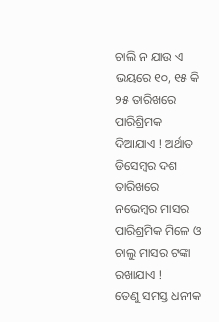ଚାଲି ନ ଯାଉ ଏ ଭୟରେ ୧୦, ୧୫ କି ୨୫ ତାରିଖରେ ପାରିଶ୍ରିମକ ଦିଆଯାଏ ! ଅର୍ଥାତ ଡିସେମ୍ବର ଦଶ ତାରିଖରେ ନଭେମ୍ବର ମାସର ପାରିଶ୍ରମିକ ମିଳେ ଓ ଚାଲୁ ମାସର ଟଙ୍କା ରଖାଯାଏ !
ତେଣୁ ସମସ୍ତ ଧନୀକ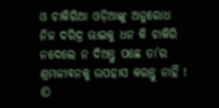ଓ ଚାକିରିଆ ଓଡ଼ିଆଙ୍କୁ ଅନୁରୋଧ ନିଜ ଦରିଦ୍ର ଭାଇକୁ ଧନ କି ଚାକିରି ନଦେଲେ ନ ଦିଅନ୍ତୁ ପଛେ ତା’ର ଶ୍ରମଜୀବନକୁ ଉପହାସ କରନ୍ତୁ ନାହିଁ !
©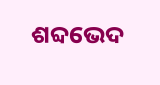ଶବ୍ଦଭେଦ